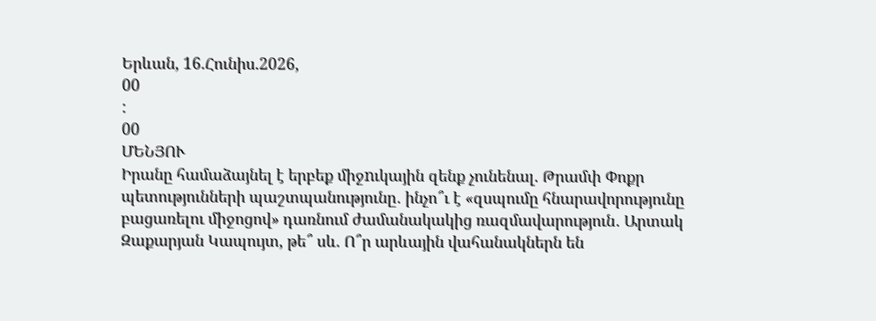Երևան, 16.Հունիս.2026,
00
:
00
ՄԵՆՅՈՒ
Իրանը համաձայնել է երբեք միջnւկային զենք չունենալ. Թրամփ Փոքր պետությունների պաշտպանությունը․ ինչո՞ւ է «զսպումը հնարավորությունը բացառելու միջոցով» դառնում ժամանակակից ռազմավարություն․ Արտակ Զաքարյան Կապույտ, թե՞ սև. Ո՞ր արևային վահանակներն են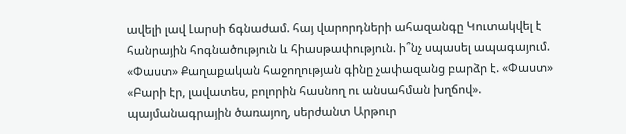ավելի լավ Լարսի ճգնաժամ. հայ վարորդների ահազանգը Կուտակվել է հանրային հոգնածություն և հիասթափություն. ի՞նչ սպասել ապագայում. «Փաստ» Քաղաքական հաջողության գինը չափազանց բարձր է. «Փաստ» «Բարի էր, լավատես, բոլորին հասնող ու անսահման խղճով». պայմանագրային ծառայող, սերժանտ Արթուր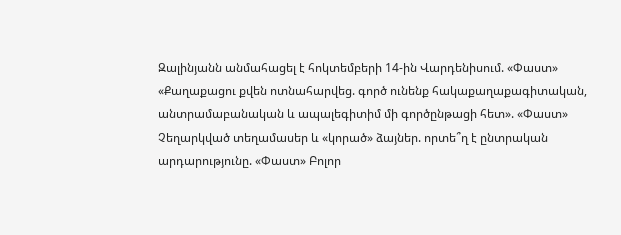Զալինյանն անմահացել է հոկտեմբերի 14-ին Վարդենիսում. «Փաստ» «Քաղաքացու քվեն ոտնահարվեց. գործ ունենք հակաքաղաքագիտական, անտրամաբանական և ապալեգիտիմ մի գործընթացի հետ». «Փաստ» Չեղարկված տեղամասեր և «կորած» ձայներ. որտե՞ղ է ընտրական արդարությունը. «Փաստ» Բոլոր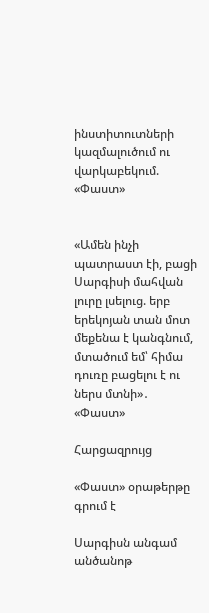ինստիտուտների կազմալուծում ու վարկաբեկում. «Փաստ»


«Ամեն ինչի պատրաստ էի, բացի Սարգիսի մահվան լուրը լսելուց. երբ երեկոյան տան մոտ մեքենա է կանգնում, մտածում եմ՝ հիմա դուռը բացելու է ու ներս մտնի»․ «Փաստ»

Հարցազրույց

«Փաստ» օրաթերթը գրում է

Սարգիսն անգամ անծանոթ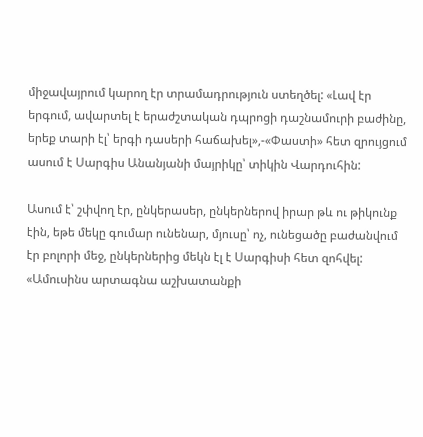միջավայրում կարող էր տրամադրություն ստեղծել: «Լավ էր երգում, ավարտել է երաժշտական դպրոցի դաշնամուրի բաժինը, երեք տարի էլ՝ երգի դասերի հաճախել»,-«Փաստի» հետ զրույցում ասում է Սարգիս Անանյանի մայրիկը՝ տիկին Վարդուհին:

Ասում է՝ շփվող էր, ընկերասեր, ընկերներով իրար թև ու թիկունք էին, եթե մեկը գումար ունենար, մյուսը՝ ոչ, ունեցածը բաժանվում էր բոլորի մեջ, ընկերներից մեկն էլ է Սարգիսի հետ զոհվել: «Ամուսինս արտագնա աշխատանքի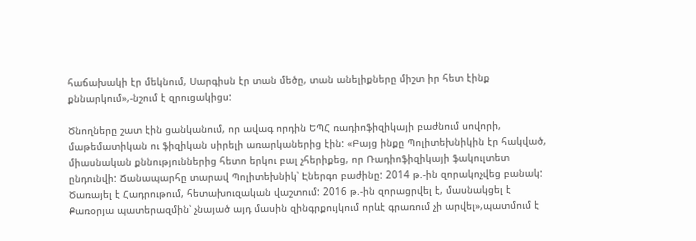հաճախակի էր մեկնում, Սարգիսն էր տան մեծը, տան անելիքները միշտ իր հետ էինք քննարկում»,-նշում է զրուցակիցս:

Ծնողները շատ էին ցանկանում, որ ավագ որդին ԵՊՀ ռադիոֆիզիկայի բաժնում սովորի, մաթեմատիկան ու ֆիզիկան սիրելի առարկաներից էին: «Բայց ինքը Պոլիտեխնիկին էր հակված, միասնական քննություններից հետո երկու բալ չհերիքեց, որ Ռադիոֆիզիկայի ֆակուլտետ ընդունվի: Ճանապարհը տարավ Պոլիտեխնիկ՝ Էներգո բաժինը: 2014 թ.-ին զորակոչվեց բանակ: Ծառայել է Հադրութում, հետախուզական վաշտում: 2016 թ.-ին զորացրվել է, մասնակցել է Քառօրյա պատերազմին՝ չնայած այդ մասին զինգրքույկում որևէ գրառում չի արվել»,պատմում է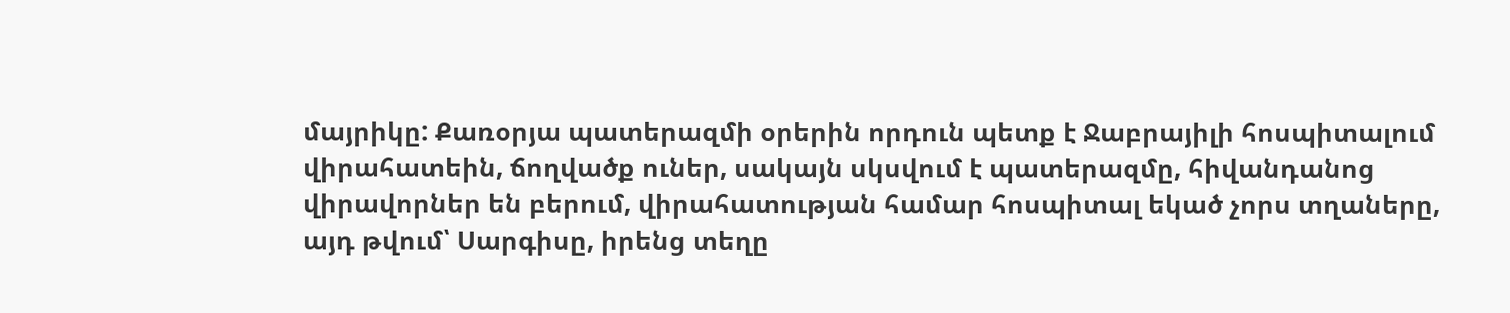մայրիկը: Քառօրյա պատերազմի օրերին որդուն պետք է Ջաբրայիլի հոսպիտալում վիրահատեին, ճողվածք ուներ, սակայն սկսվում է պատերազմը, հիվանդանոց վիրավորներ են բերում, վիրահատության համար հոսպիտալ եկած չորս տղաները, այդ թվում՝ Սարգիսը, իրենց տեղը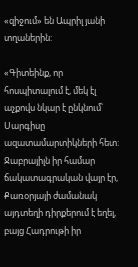«զիջում» են Ապրիլ յանի տղաներին:

«Գիտեինք, որ հոսպիտալում է, մեկ էլ աչքովս նկար է ընկնում՝ Սարգիսը ազատամարտիկների հետ: Ջաբրայիլն իր համար ճակատագրական վայր էր, Քառօրյայի ժամանակ այդտեղի դիրքերում է եղել, բայց Հադրութի իր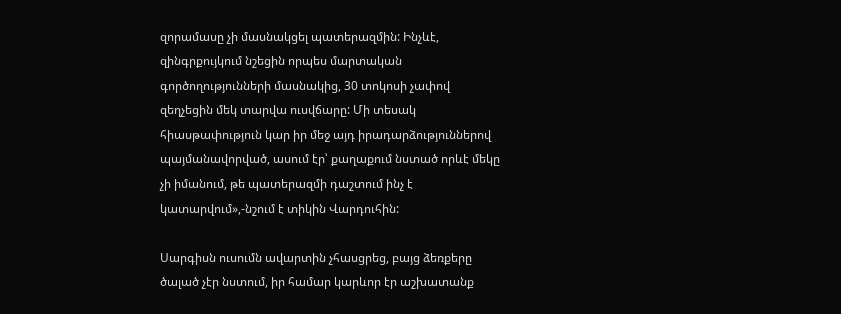զորամասը չի մասնակցել պատերազմին: Ինչևէ, զինգրքույկում նշեցին որպես մարտական գործողությունների մասնակից, 30 տոկոսի չափով զեղչեցին մեկ տարվա ուսվճարը: Մի տեսակ հիասթափություն կար իր մեջ այդ իրադարձություններով պայմանավորված, ասում էր՝ քաղաքում նստած որևէ մեկը չի իմանում, թե պատերազմի դաշտում ինչ է կատարվում»,-նշում է տիկին Վարդուհին:

Սարգիսն ուսումն ավարտին չհասցրեց, բայց ձեռքերը ծալած չէր նստում, իր համար կարևոր էր աշխատանք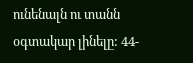ունենալն ու տանն օգտակար լինելը: 44-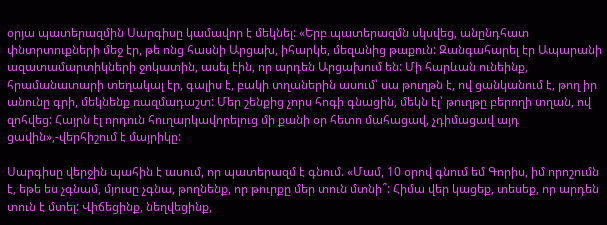օրյա պատերազմին Սարգիսը կամավոր է մեկնել: «Երբ պատերազմն սկսվեց, անընդհատ փնտրտուքների մեջ էր, թե ոնց հասնի Արցախ, իհարկե, մեզանից թաքուն: Զանգահարել էր Ապարանի ազատամարտիկների ջոկատին, ասել էին, որ արդեն Արցախում են: Մի հարևան ունեինք, հրամանատարի տեղակալ էր, գալիս է, բակի տղաներին ասում՝ սա թուղթն է, ով ցանկանում է, թող իր անունը գրի, մեկնենք ռազմադաշտ: Մեր շենքից չորս հոգի գնացին, մեկն էլ՝ թուղթը բերողի տղան, ով զոհվեց: Հայրն էլ որդուն հուղարկավորելուց մի քանի օր հետո մահացավ, չդիմացավ այդ ցավին»,-վերհիշում է մայրիկը:

Սարգիսը վերջին պահին է ասում, որ պատերազմ է գնում. «Մամ, 10 օրով գնում եմ Գորիս, իմ որոշումն է, եթե ես չգնամ, մյուսը չգնա, թողնենք, որ թուրքը մեր տուն մտնի՞: Հիմա վեր կացեք, տեսեք, որ արդեն տուն է մտել: Վիճեցինք, նեղվեցինք,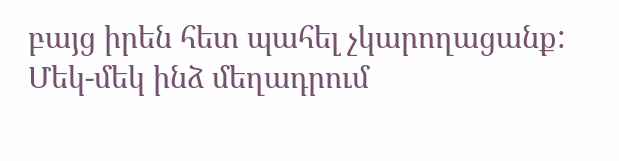բայց իրեն հետ պահել չկարողացանք: Մեկ-մեկ ինձ մեղադրում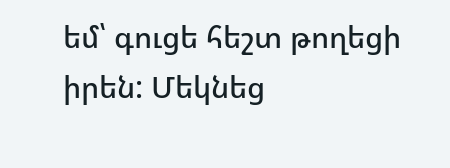եմ՝ գուցե հեշտ թողեցի իրեն: Մեկնեց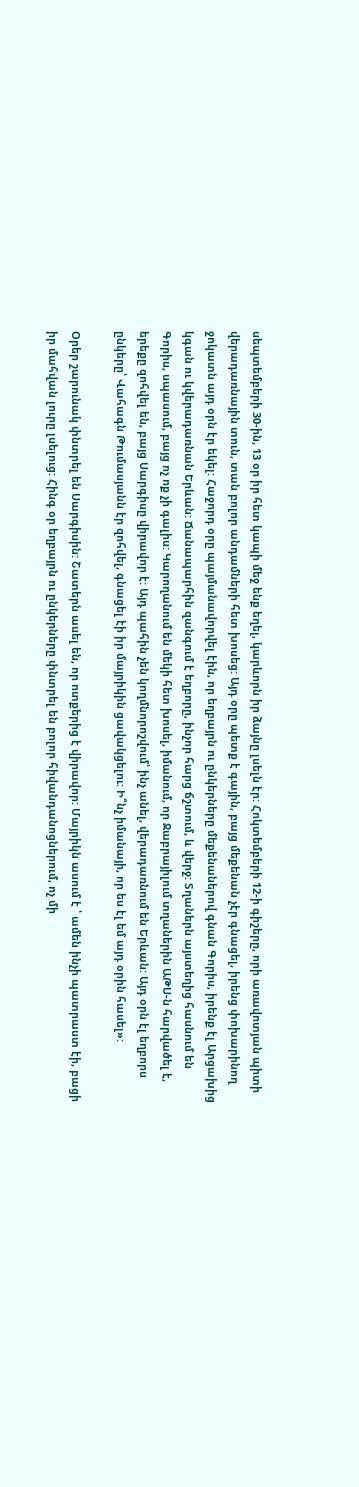սեպտեմբերի 30-ին, 13 օր իր հետ կապի մեջ ենք եղել, կարևորն իր ձայնը լսելն էր: Հոկտեմբերի 12-ի գիշերը, որի առավոտյան պիտի վերադառնային տուն, տան բոլոր անդամների հետ խոսեց: Այդ օրը պետք է գային, բայց մեքենան չէր գնացել, իրենց փոխարինող ջոկատն այդ օրն էր եկել: Հաջորդ օրը պայմանավորվել էին, որ եղբայրն ու ընկերները մեքենաներով գնան Գորիս, իրենք էլ Արցախից կգան ու կվերադառնան Երևան: Ճանապարհին զանգում է եղբորը, ինչոր հարց ճշտում, և վերջ: Տղաներն այստեղից հասնում են Գորիս, սպասում, բայց ոչ ոք չի գալիս: Կարողանում են մեկի հետ խոսել, իմանում, որ Ջաբրայիլում տղաներին ԱԹՍ-ն հարվածել է, երեքը զոհվել են, բայց Սարգիսը վիրավոր է: Այդ պահին չեն կողմնորոշվում՝ ինչ անել, վերադառնում են Երևան: Այդ օրն էլ եղբորս ընկերը՝ Վահագն Թումասյանն էր զոհվել, գնացել էի իր մայրիկին ցավակցելու: Ի՞նչ իմանայի, որ ես էլ եմ այդ օրին հասել»:

Օրեր շարունակ փնտրել են Սարգիսին: Շատերն ասել են, որ ոտքերից է վիրավոր: Մայրիկն ասում է ՝ ամեն ինչի պատրաստ էի, բացի իր մահվան լուրը լսելուց: Հինգ օր եղբայրն ու ընկերները փնտրել են բոլոր հիվանդանոցներում, ոչ մի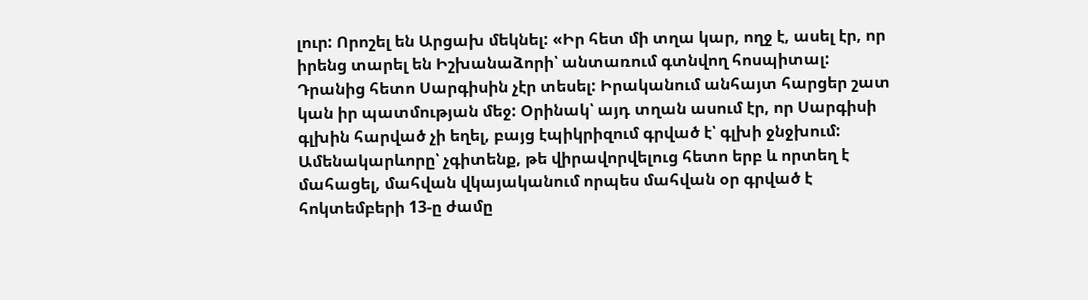լուր: Որոշել են Արցախ մեկնել: «Իր հետ մի տղա կար, ողջ է, ասել էր, որ իրենց տարել են Իշխանաձորի՝ անտառում գտնվող հոսպիտալ: Դրանից հետո Սարգիսին չէր տեսել: Իրականում անհայտ հարցեր շատ կան իր պատմության մեջ: Օրինակ՝ այդ տղան ասում էր, որ Սարգիսի գլխին հարված չի եղել, բայց էպիկրիզում գրված է՝ գլխի ջնջխում: Ամենակարևորը՝ չգիտենք, թե վիրավորվելուց հետո երբ և որտեղ է մահացել, մահվան վկայականում որպես մահվան օր գրված է հոկտեմբերի 13-ը ժամը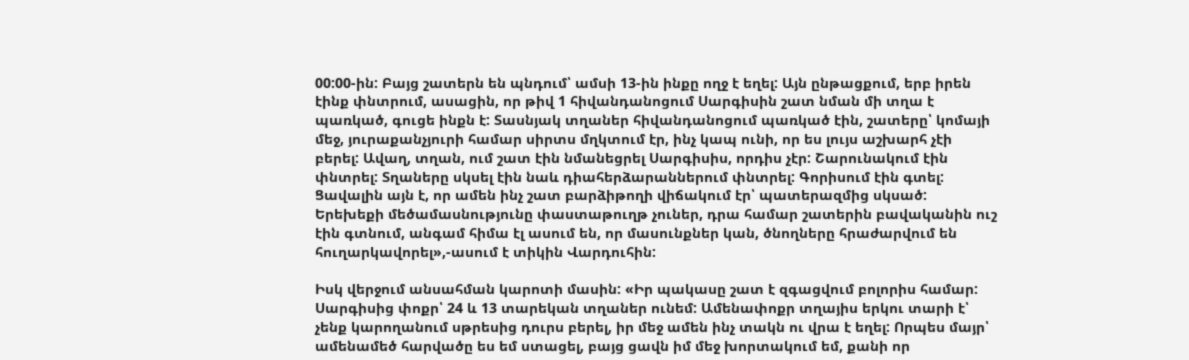00:00-ին: Բայց շատերն են պնդում՝ ամսի 13-ին ինքը ողջ է եղել: Այն ընթացքում, երբ իրեն էինք փնտրում, ասացին, որ թիվ 1 հիվանդանոցում Սարգիսին շատ նման մի տղա է պառկած, գուցե ինքն է: Տասնյակ տղաներ հիվանդանոցում պառկած էին, շատերը՝ կոմայի մեջ, յուրաքանչյուրի համար սիրտս մղկտում էր, ինչ կապ ունի, որ ես լույս աշխարհ չէի բերել: Ավաղ, տղան, ում շատ էին նմանեցրել Սարգիսիս, որդիս չէր: Շարունակում էին փնտրել: Տղաները սկսել էին նաև դիահերձարաններում փնտրել: Գորիսում էին գտել: Ցավալին այն է, որ ամեն ինչ շատ բարձիթողի վիճակում էր՝ պատերազմից սկսած: Երեխեքի մեծամասնությունը փաստաթուղթ չուներ, դրա համար շատերին բավականին ուշ էին գտնում, անգամ հիմա էլ ասում են, որ մասունքներ կան, ծնողները հրաժարվում են հուղարկավորել»,-ասում է տիկին Վարդուհին:

Իսկ վերջում անսահման կարոտի մասին: «Իր պակասը շատ է զգացվում բոլորիս համար: Սարգիսից փոքր՝ 24 և 13 տարեկան տղաներ ունեմ: Ամենափոքր տղայիս երկու տարի է՝ չենք կարողանում սթրեսից դուրս բերել, իր մեջ ամեն ինչ տակն ու վրա է եղել: Որպես մայր՝ ամենամեծ հարվածը ես եմ ստացել, բայց ցավն իմ մեջ խորտակում եմ, քանի որ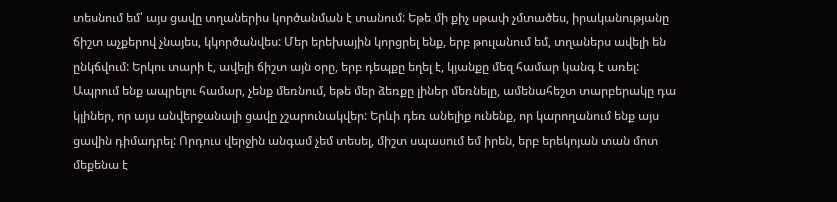տեսնում եմ՝ այս ցավը տղաներիս կործանման է տանում: Եթե մի քիչ սթափ չմտածես, իրականությանը ճիշտ աչքերով չնայես, կկործանվես: Մեր երեխային կորցրել ենք, երբ թուլանում եմ, տղաներս ավելի են ընկճվում: Երկու տարի է, ավելի ճիշտ այն օրը, երբ դեպքը եղել է, կյանքը մեզ համար կանգ է առել: Ապրում ենք ապրելու համար, չենք մեռնում, եթե մեր ձեռքը լիներ մեռնելը, ամենահեշտ տարբերակը դա կլիներ, որ այս անվերջանալի ցավը չշարունակվեր: Երևի դեռ անելիք ունենք, որ կարողանում ենք այս ցավին դիմադրել: Որդուս վերջին անգամ չեմ տեսել, միշտ սպասում եմ իրեն, երբ երեկոյան տան մոտ մեքենա է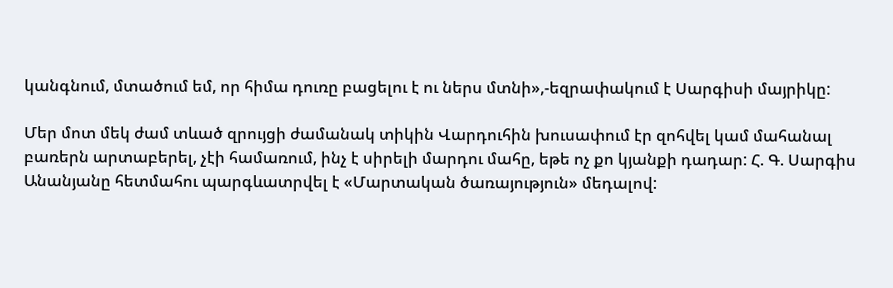կանգնում, մտածում եմ, որ հիմա դուռը բացելու է ու ներս մտնի»,-եզրափակում է Սարգիսի մայրիկը:

Մեր մոտ մեկ ժամ տևած զրույցի ժամանակ տիկին Վարդուհին խուսափում էր զոհվել կամ մահանալ բառերն արտաբերել, չէի համառում, ինչ է սիրելի մարդու մահը, եթե ոչ քո կյանքի դադար: Հ. Գ. Սարգիս Անանյանը հետմահու պարգևատրվել է «Մարտական ծառայություն» մեդալով: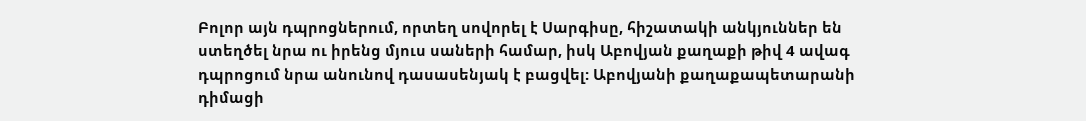Բոլոր այն դպրոցներում, որտեղ սովորել է Սարգիսը, հիշատակի անկյուններ են ստեղծել նրա ու իրենց մյուս սաների համար, իսկ Աբովյան քաղաքի թիվ 4 ավագ դպրոցում նրա անունով դասասենյակ է բացվել: Աբովյանի քաղաքապետարանի դիմացի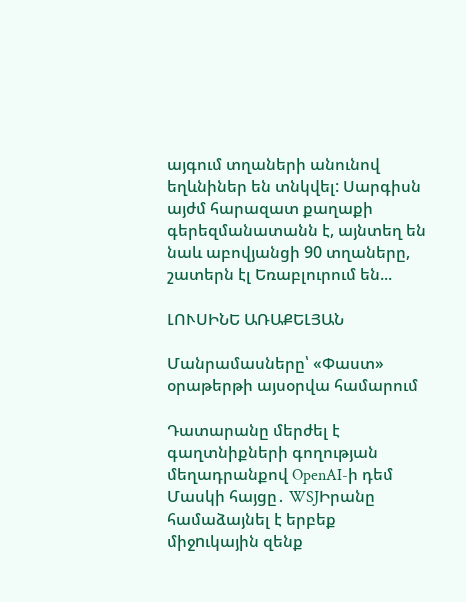այգում տղաների անունով եղևնիներ են տնկվել: Սարգիսն այժմ հարազատ քաղաքի գերեզմանատանն է, այնտեղ են նաև աբովյանցի 90 տղաները, շատերն էլ Եռաբլուրում են...

ԼՈՒՍԻՆԵ ԱՌԱՔԵԼՅԱՆ

Մանրամասները՝ «Փաստ» օրաթերթի այսօրվա համարում

Դատարանը մերժել է գաղտնիքների գողության մեղադրանքով OpenAI-ի դեմ Մասկի հայցը․ WSJԻրանը համաձայնել է երբեք միջnւկային զենք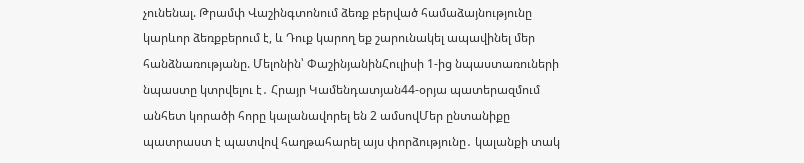չունենալ. Թրամփ Վաշինգտոնում ձեռք բերված համաձայնությունը կարևոր ձեռքբերում է, և Դուք կարող եք շարունակել ապավինել մեր հանձնառությանը. Մելոնին՝ ՓաշինյանինՀուլիսի 1-ից նպաստառուների նպաստը կտրվելու է․ Հրայր Կամենդատյան44-օրյա պատերազմում անհետ կորածի հորը կալանավորել են 2 ամսովՄեր ընտանիքը պատրաստ է պատվով հաղթահարել այս փորձությունը․ կալանքի տակ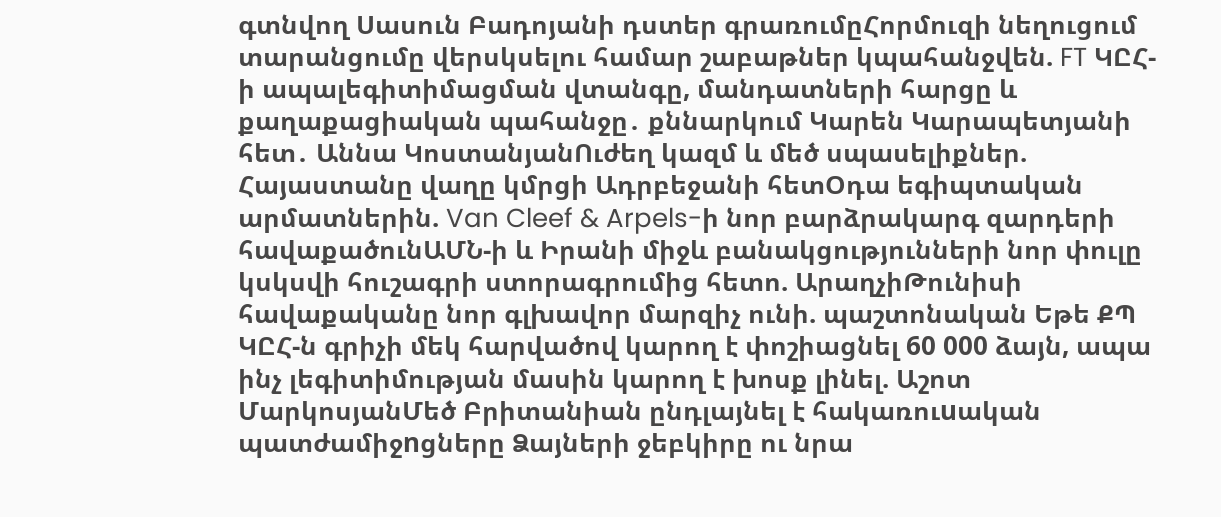գտնվող Սասուն Բադոյանի դստեր գրառումըՀորմուզի նեղուցում տարանցումը վերսկսելու համար շաբաթներ կպահանջվեն. FT ԿԸՀ-ի ապալեգիտիմացման վտանգը, մանդատների հարցը և քաղաքացիական պահանջը․ քննարկում Կարեն Կարապետյանի հետ․ Աննա ԿոստանյանՈւժեղ կազմ և մեծ սպասելիքներ. Հայաստանը վաղը կմրցի Ադրբեջանի հետՕդա եգիպտական արմատներին. Van Cleef & Arpels-ի նոր բարձրակարգ զարդերի հավաքածունԱՄՆ-ի և Իրանի միջև բանակցությունների նոր փուլը կսկսվի հուշագրի ստորագրումից հետո. ԱրաղչիԹունիսի հավաքականը նոր գլխավոր մարզիչ ունի. պաշտոնական Եթե ՔՊ ԿԸՀ-ն գրիչի մեկ հարվածով կարող է փոշիացնել 60 000 ձայն, ապա ինչ լեգիտիմության մասին կարող է խոսք լինել. Աշոտ ՄարկոսյանՄեծ Բրիտանիան ընդլայնել է հակառուuական պատժամիջnցները Ձայների ջեբկիրը ու նրա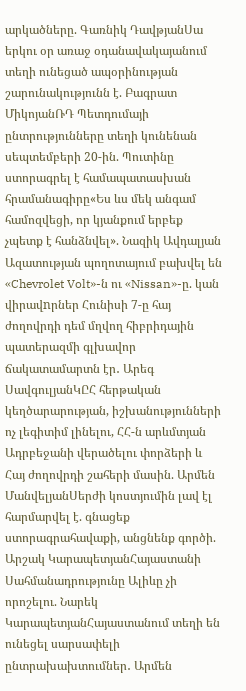արկածները. Գառնիկ ԴավթյանՍա երկու օր առաջ օդանավակայանում տեղի ունեցած ապօրինության շարունակությունն է. Բագրատ ՄիկոյանՌԴ Պետդումայի ընտրությունները տեղի կունենան սեպտեմբերի 20-ին. Պուտինը ստորագրել է համապատասխան հրամանագիրը«Ես ևս մեկ անգամ համոզվեցի, որ կյանքում երբեք չպետք է հանձնվել». Նազիկ Ավդալյան Ազատության պողոտայում բախվել են «Chevrolet Volt»-ն ու «Nissan»-ը. կան վիրավnրներ Հունիսի 7-ը հայ ժողովրդի դեմ մղվող հիբրիդային պատերազմի գլխավոր ճակատամարտն էր․ Արեգ ՍավգուլյանԿԸՀ հերթական կեղծարարության, իշխանությունների ոչ լեգիտիմ լինելու, ՀՀ-ն արևմտյան Ադրբեջանի վերածելու փորձերի և Հայ ժողովրդի շահերի մասին. Արմեն ՄանվելյանՍերժի կոստյումին լավ էլ հարմարվել է. գնացեք ստորագրահավաքի, անցնենք գործի. Արշակ ԿարապետյանՀայաստանի Սահմանադրությունը Ալիևը չի որոշելու. Նարեկ ԿարապետյանՀայաստանում տեղի են ունեցել սարսափելի ընտրախախտումներ․ Արմեն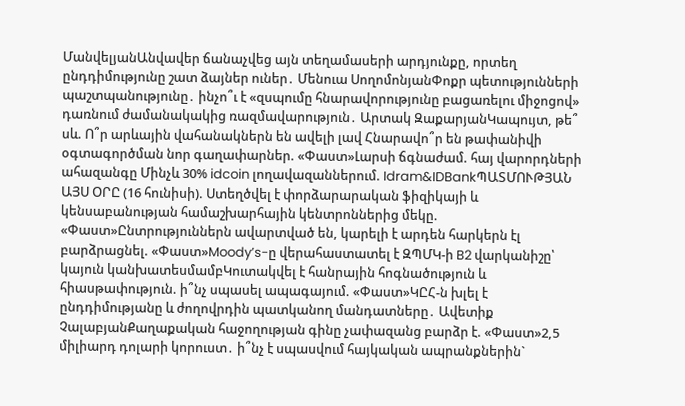ՄանվելյանԱնվավեր ճանաչվեց այն տեղամասերի արդյունքը, որտեղ ընդդիմությունը շատ ձայներ ուներ․ Մենուա ՍողոմոնյանՓոքր պետությունների պաշտպանությունը․ ինչո՞ւ է «զսպումը հնարավորությունը բացառելու միջոցով» դառնում ժամանակակից ռազմավարություն․ Արտակ ԶաքարյանԿապույտ, թե՞ սև. Ո՞ր արևային վահանակներն են ավելի լավ Հնարավո՞ր են թափանիվի օգտագործման նոր գաղափարներ. «Փաստ»Լարսի ճգնաժամ. հայ վարորդների ահազանգը Մինչև 30% idcoin լողավազաններում. Idram&IDBankՊԱՏՄՈՒԹՅԱՆ ԱՅՍ ՕՐԸ (16 հունիսի). Ստեղծվել է փորձարարական ֆիզիկայի և կենսաբանության համաշխարհային կենտրոններից մեկը. «Փաստ»Ընտրություններն ավարտված են, կարելի է արդեն հարկերն էլ բարձրացնել. «Փաստ»Moody’s-ը վերահաստատել է ԶՊՄԿ-ի B2 վարկանիշը՝ կայուն կանխատեսմամբԿուտակվել է հանրային հոգնածություն և հիասթափություն. ի՞նչ սպասել ապագայում. «Փաստ»ԿԸՀ-ն խլել է ընդդիմությանը և ժողովրդին պատկանող մանդատները․ Ավետիք ՉալաբյանՔաղաքական հաջողության գինը չափազանց բարձր է. «Փաստ»2,5 միլիարդ դոլարի կորուստ․ ի՞նչ է սպասվում հայկական ապրանքներին`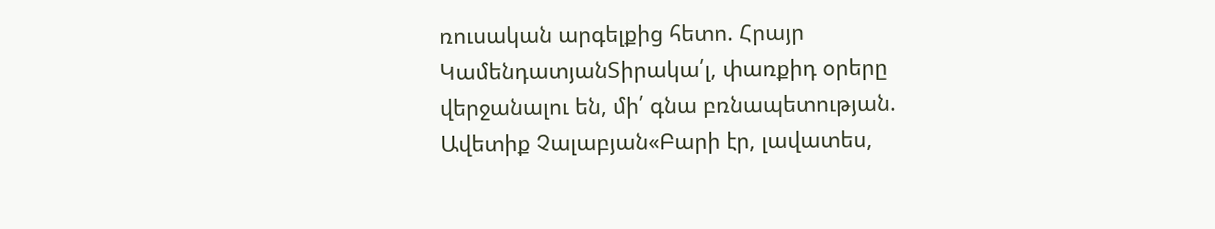ռուսական արգելքից հետո. Հրայր ԿամենդատյանՏիրակա՛լ, փառքիդ օրերը վերջանալու են, մի՛ գնա բռնապետության. Ավետիք Չալաբյան«Բարի էր, լավատես,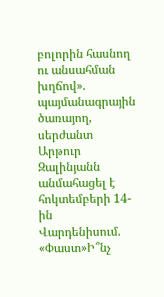բոլորին հասնող ու անսահման խղճով». պայմանագրային ծառայող, սերժանտ Արթուր Զալինյանն անմահացել է հոկտեմբերի 14-ին Վարդենիսում. «Փաստ»Ի՞նչ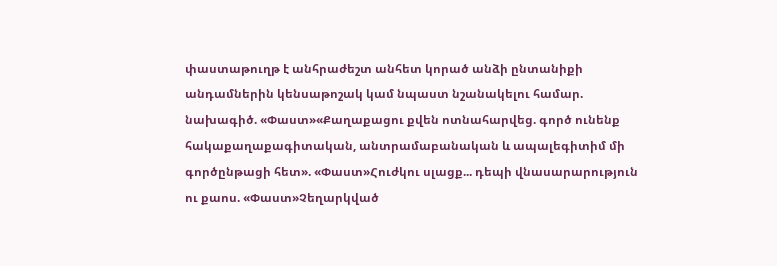փաստաթուղթ է անհրաժեշտ անհետ կորած անձի ընտանիքի անդամներին կենսաթոշակ կամ նպաստ նշանակելու համար. նախագիծ. «Փաստ»«Քաղաքացու քվեն ոտնահարվեց. գործ ունենք հակաքաղաքագիտական, անտրամաբանական և ապալեգիտիմ մի գործընթացի հետ». «Փաստ»Հուժկու սլացք... դեպի վնասարարություն ու քաոս. «Փաստ»Չեղարկված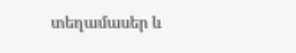տեղամասեր և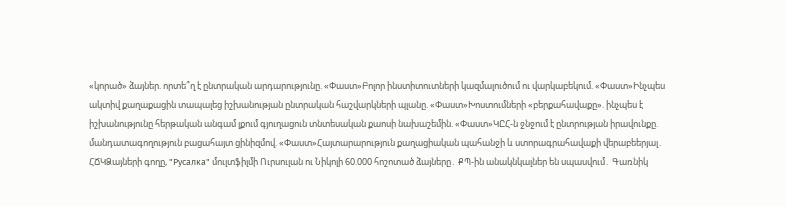«կորած» ձայներ. որտե՞ղ է ընտրական արդարությունը. «Փաստ»Բոլոր ինստիտուտների կազմալուծում ու վարկաբեկում. «Փաստ»Ինչպես ակտիվ քաղաքացին տապալեց իշխանության ընտրական հաշվարկների պլանը. «Փաստ»Խոստումների «բերքահավաքը». ինչպես է իշխանությունը հերթական անգամ լքում գյուղացուն տնտեսական քաոսի նախաշեմին. «Փաստ»ԿԸՀ-ն ջնջում է ընտրության իրավունքը. մանդատագողություն բացահայտ ցինիզմով. «Փաստ»Հայտարարություն քաղացիական պահանջի և ստորագրահավաքի վերաբեերյալ․ ՀՃԿՁայների գողը, "Русалка" մուլտֆիլմի Ուրսուլան ու Նիկոլի 60.000 հոշոտած ձայները․ ՔՊ-ին անակնկալներ են սպասվում․ Գառնիկ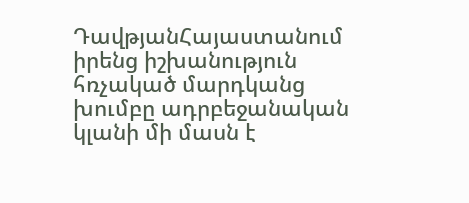ԴավթյանՀայաստանում իրենց իշխանություն հռչակած մարդկանց խումբը ադրբեջանական կլանի մի մասն է